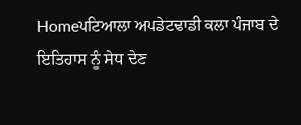Homeਪਟਿਆਲਾ ਅਪਡੇਟਢਾਡੀ ਕਲਾ ਪੰਜਾਬ ਦੇ ਇਤਿਹਾਸ ਨੂੰ ਸੇਧ ਦੇਣ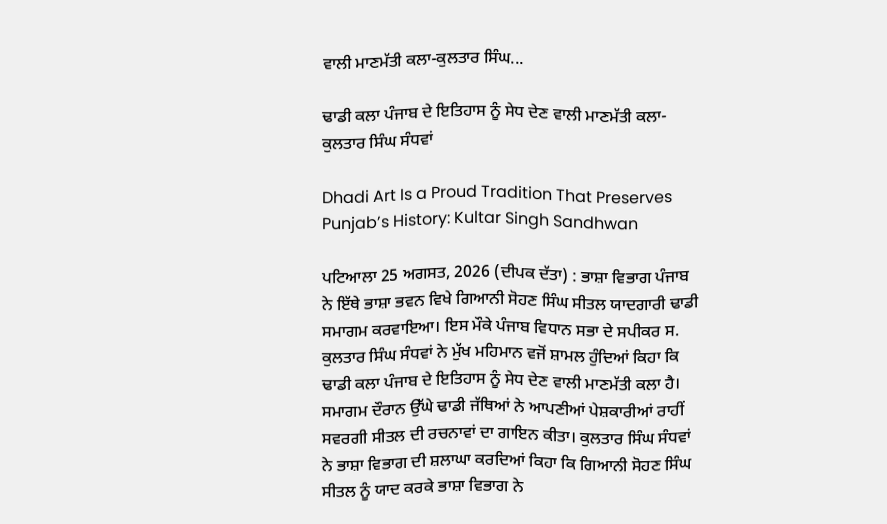ਵਾਲੀ ਮਾਣਮੱਤੀ ਕਲਾ-ਕੁਲਤਾਰ ਸਿੰਘ...

ਢਾਡੀ ਕਲਾ ਪੰਜਾਬ ਦੇ ਇਤਿਹਾਸ ਨੂੰ ਸੇਧ ਦੇਣ ਵਾਲੀ ਮਾਣਮੱਤੀ ਕਲਾ-ਕੁਲਤਾਰ ਸਿੰਘ ਸੰਧਵਾਂ

Dhadi Art Is a Proud Tradition That Preserves Punjab’s History: Kultar Singh Sandhwan

ਪਟਿਆਲਾ 25 ਅਗਸਤ, 2026 (ਦੀਪਕ ਦੱਤਾ) : ਭਾਸ਼ਾ ਵਿਭਾਗ ਪੰਜਾਬ ਨੇ ਇੱਥੇ ਭਾਸ਼ਾ ਭਵਨ ਵਿਖੇ ਗਿਆਨੀ ਸੋਹਣ ਸਿੰਘ ਸੀਤਲ ਯਾਦਗਾਰੀ ਢਾਡੀ ਸਮਾਗਮ ਕਰਵਾਇਆ। ਇਸ ਮੌਕੇ ਪੰਜਾਬ ਵਿਧਾਨ ਸਭਾ ਦੇ ਸਪੀਕਰ ਸ. ਕੁਲਤਾਰ ਸਿੰਘ ਸੰਧਵਾਂ ਨੇ ਮੁੱਖ ਮਹਿਮਾਨ ਵਜੋਂ ਸ਼ਾਮਲ ਹੁੰਦਿਆਂ ਕਿਹਾ ਕਿ ਢਾਡੀ ਕਲਾ ਪੰਜਾਬ ਦੇ ਇਤਿਹਾਸ ਨੂੰ ਸੇਧ ਦੇਣ ਵਾਲੀ ਮਾਣਮੱਤੀ ਕਲਾ ਹੈ। ਸਮਾਗਮ ਦੌਰਾਨ ਉੱਘੇ ਢਾਡੀ ਜੱਥਿਆਂ ਨੇ ਆਪਣੀਆਂ ਪੇਸ਼ਕਾਰੀਆਂ ਰਾਹੀਂ ਸਵਰਗੀ ਸੀਤਲ ਦੀ ਰਚਨਾਵਾਂ ਦਾ ਗਾਇਨ ਕੀਤਾ। ਕੁਲਤਾਰ ਸਿੰਘ ਸੰਧਵਾਂ ਨੇ ਭਾਸ਼ਾ ਵਿਭਾਗ ਦੀ ਸ਼ਲਾਘਾ ਕਰਦਿਆਂ ਕਿਹਾ ਕਿ ਗਿਆਨੀ ਸੋਹਣ ਸਿੰਘ ਸੀਤਲ ਨੂੰ ਯਾਦ ਕਰਕੇ ਭਾਸ਼ਾ ਵਿਭਾਗ ਨੇ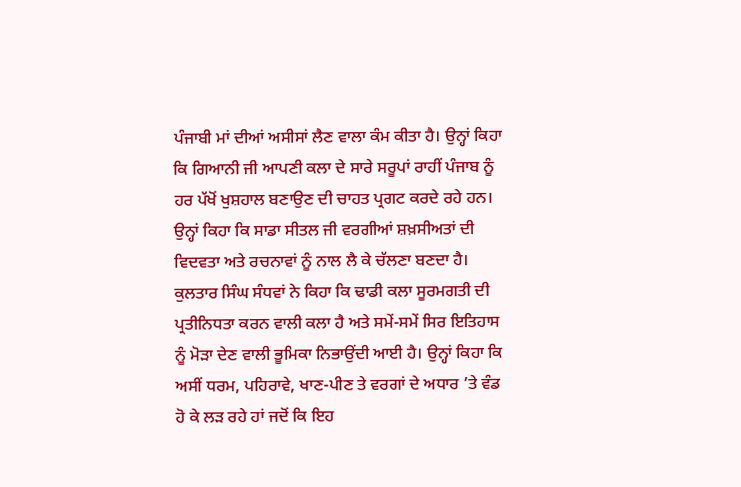ਪੰਜਾਬੀ ਮਾਂ ਦੀਆਂ ਅਸੀਸਾਂ ਲੈਣ ਵਾਲਾ ਕੰਮ ਕੀਤਾ ਹੈ। ਉਨ੍ਹਾਂ ਕਿਹਾ ਕਿ ਗਿਆਨੀ ਜੀ ਆਪਣੀ ਕਲਾ ਦੇ ਸਾਰੇ ਸਰੂਪਾਂ ਰਾਹੀਂ ਪੰਜਾਬ ਨੂੰ ਹਰ ਪੱਖੋਂ ਖੁਸ਼ਹਾਲ ਬਣਾਉਣ ਦੀ ਚਾਹਤ ਪ੍ਰਗਟ ਕਰਦੇ ਰਹੇ ਹਨ। ਉਨ੍ਹਾਂ ਕਿਹਾ ਕਿ ਸਾਡਾ ਸੀਤਲ ਜੀ ਵਰਗੀਆਂ ਸ਼ਖ਼ਸੀਅਤਾਂ ਦੀ ਵਿਦਵਤਾ ਅਤੇ ਰਚਨਾਵਾਂ ਨੂੰ ਨਾਲ ਲੈ ਕੇ ਚੱਲਣਾ ਬਣਦਾ ਹੈ। ਕੁਲਤਾਰ ਸਿੰਘ ਸੰਧਵਾਂ ਨੇ ਕਿਹਾ ਕਿ ਢਾਡੀ ਕਲਾ ਸੂਰਮਗਤੀ ਦੀ ਪ੍ਰਤੀਨਿਧਤਾ ਕਰਨ ਵਾਲੀ ਕਲਾ ਹੈ ਅਤੇ ਸਮੇਂ-ਸਮੇਂ ਸਿਰ ਇਤਿਹਾਸ ਨੂੰ ਮੋੜਾ ਦੇਣ ਵਾਲੀ ਭੂਮਿਕਾ ਨਿਭਾਉਂਦੀ ਆਈ ਹੈ। ਉਨ੍ਹਾਂ ਕਿਹਾ ਕਿ ਅਸੀਂ ਧਰਮ, ਪਹਿਰਾਵੇ, ਖਾਣ-ਪੀਣ ਤੇ ਵਰਗਾਂ ਦੇ ਅਧਾਰ ’ਤੇ ਵੰਡ ਹੋ ਕੇ ਲੜ ਰਹੇ ਹਾਂ ਜਦੋਂ ਕਿ ਇਹ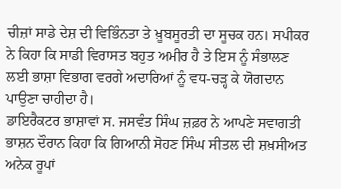ਚੀਜ਼ਾਂ ਸਾਡੇ ਦੇਸ਼ ਦੀ ਵਿਭਿੰਨਤਾ ਤੇ ਖ਼ੂਬਸੂਰਤੀ ਦਾ ਸੂਚਕ ਹਨ। ਸਪੀਕਰ ਨੇ ਕਿਹਾ ਕਿ ਸਾਡੀ ਵਿਰਾਸਤ ਬਹੁਤ ਅਮੀਰ ਹੈ ਤੇ ਇਸ ਨੂੰ ਸੰਭਾਲਣ ਲਈ ਭਾਸ਼ਾ ਵਿਭਾਗ ਵਰਗੇ ਅਦਾਰਿਆਂ ਨੂੰ ਵਧ-ਚੜ੍ਹ ਕੇ ਯੋਗਦਾਨ ਪਾਉਣਾ ਚਾਹੀਦਾ ਹੈ।
ਡਾਇਰੈਕਟਰ ਭਾਸ਼ਾਵਾਂ ਸ. ਜਸਵੰਤ ਸਿੰਘ ਜ਼ਫ਼ਰ ਨੇ ਆਪਣੇ ਸਵਾਗਤੀ ਭਾਸ਼ਨ ਦੌਰਾਨ ਕਿਹਾ ਕਿ ਗਿਆਨੀ ਸੋਹਣ ਸਿੰਘ ਸੀਤਲ ਦੀ ਸ਼ਖ਼ਸੀਅਤ ਅਨੇਕ ਰੂਪਾਂ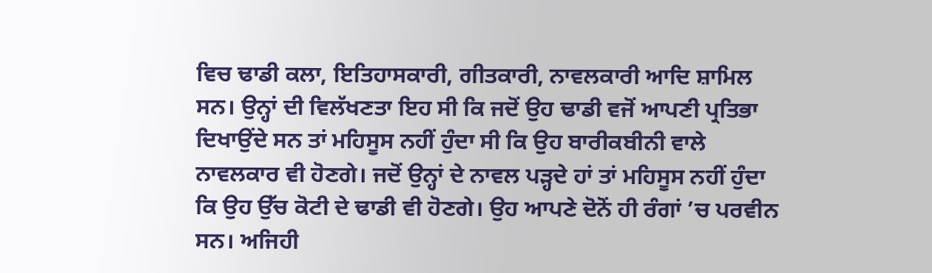ਵਿਚ ਢਾਡੀ ਕਲਾ, ਇਤਿਹਾਸਕਾਰੀ, ਗੀਤਕਾਰੀ, ਨਾਵਲਕਾਰੀ ਆਦਿ ਸ਼ਾਮਿਲ ਸਨ। ਉਨ੍ਹਾਂ ਦੀ ਵਿਲੱਖਣਤਾ ਇਹ ਸੀ ਕਿ ਜਦੋਂ ਉਹ ਢਾਡੀ ਵਜੋਂ ਆਪਣੀ ਪ੍ਰਤਿਭਾ ਦਿਖਾਉਂਦੇ ਸਨ ਤਾਂ ਮਹਿਸੂਸ ਨਹੀਂ ਹੁੰਦਾ ਸੀ ਕਿ ਉਹ ਬਾਰੀਕਬੀਨੀ ਵਾਲੇ ਨਾਵਲਕਾਰ ਵੀ ਹੋਣਗੇ। ਜਦੋਂ ਉਨ੍ਹਾਂ ਦੇ ਨਾਵਲ ਪੜ੍ਹਦੇ ਹਾਂ ਤਾਂ ਮਹਿਸੂਸ ਨਹੀਂ ਹੁੰਦਾ ਕਿ ਉਹ ਉੱਚ ਕੋਟੀ ਦੇ ਢਾਡੀ ਵੀ ਹੋਣਗੇ। ਉਹ ਆਪਣੇ ਦੋਨੋਂ ਹੀ ਰੰਗਾਂ ’ਚ ਪਰਵੀਨ ਸਨ। ਅਜਿਹੀ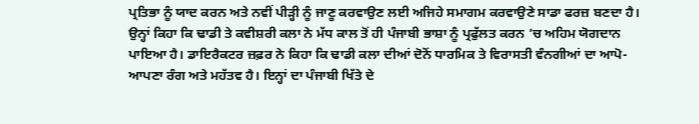ਪ੍ਰਤਿਭਾ ਨੂੰ ਯਾਦ ਕਰਨ ਅਤੇ ਨਵੀਂ ਪੀੜ੍ਹੀ ਨੂੰ ਜਾਣੂ ਕਰਵਾਉਣ ਲਈ ਅਜਿਹੇ ਸਮਾਗਮ ਕਰਵਾਉਣੇ ਸਾਡਾ ਫਰਜ਼ ਬਣਦਾ ਹੈ। ਉਨ੍ਹਾਂ ਕਿਹਾ ਕਿ ਢਾਡੀ ਤੇ ਕਵੀਸ਼ਰੀ ਕਲਾ ਨੇ ਮੱਧ ਕਾਲ ਤੋਂ ਹੀ ਪੰਜਾਬੀ ਭਾਸ਼ਾ ਨੂੰ ਪ੍ਰਫੁੱਲਤ ਕਰਨ ’ਚ ਅਹਿਮ ਯੋਗਦਾਨ ਪਾਇਆ ਹੈ। ਡਾਇਰੈਕਟਰ ਜ਼ਫ਼ਰ ਨੇ ਕਿਹਾ ਕਿ ਢਾਡੀ ਕਲਾ ਦੀਆਂ ਦੋਨੋਂ ਧਾਰਮਿਕ ਤੇ ਵਿਰਾਸਤੀ ਵੰਨਗੀਆਂ ਦਾ ਆਪੋ-ਆਪਣਾ ਰੰਗ ਅਤੇ ਮਹੱਤਵ ਹੈ। ਇਨ੍ਹਾਂ ਦਾ ਪੰਜਾਬੀ ਖਿੱਤੇ ਦੇ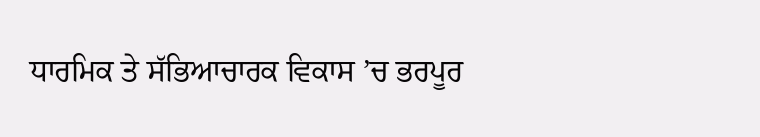ਧਾਰਮਿਕ ਤੇ ਸੱਭਿਆਚਾਰਕ ਵਿਕਾਸ ’ਚ ਭਰਪੂਰ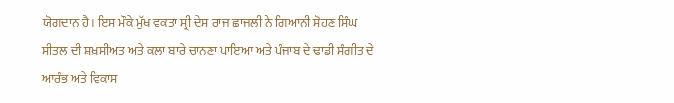ਯੋਗਦਾਨ ਹੈ। ਇਸ ਮੌਕੇ ਮੁੱਖ ਵਕਤਾ ਸ੍ਰੀ ਦੇਸ ਰਾਜ ਛਾਜਲੀ ਨੇ ਗਿਆਨੀ ਸੋਹਣ ਸਿੰਘ ਸੀਤਲ ਦੀ ਸ਼ਖ਼ਸੀਅਤ ਅਤੇ ਕਲਾ ਬਾਰੇ ਚਾਨਣਾ ਪਾਇਆ ਅਤੇ ਪੰਜਾਬ ਦੇ ਢਾਡੀ ਸੰਗੀਤ ਦੇ ਆਰੰਭ ਅਤੇ ਵਿਕਾਸ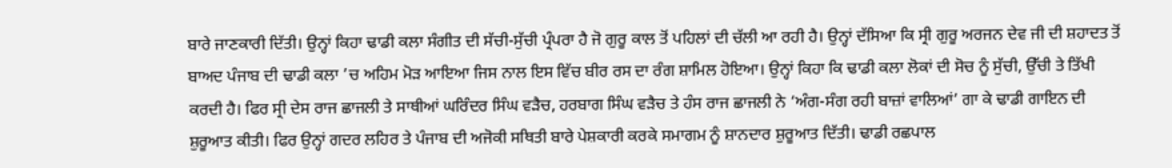ਬਾਰੇ ਜਾਣਕਾਰੀ ਦਿੱਤੀ। ਉਨ੍ਹਾਂ ਕਿਹਾ ਢਾਡੀ ਕਲਾ ਸੰਗੀਤ ਦੀ ਸੱਚੀ-ਸੁੱਚੀ ਪ੍ਰੰਪਰਾ ਹੈ ਜੋ ਗੁਰੂ ਕਾਲ ਤੋਂ ਪਹਿਲਾਂ ਦੀ ਚੱਲੀ ਆ ਰਹੀ ਹੈ। ਉਨ੍ਹਾਂ ਦੱਸਿਆ ਕਿ ਸ੍ਰੀ ਗੁਰੂ ਅਰਜਨ ਦੇਵ ਜੀ ਦੀ ਸ਼ਹਾਦਤ ਤੋਂ ਬਾਅਦ ਪੰਜਾਬ ਦੀ ਢਾਡੀ ਕਲਾ ’ਚ ਅਹਿਮ ਮੋੜ ਆਇਆ ਜਿਸ ਨਾਲ ਇਸ ਵਿੱਚ ਬੀਰ ਰਸ ਦਾ ਰੰਗ ਸ਼ਾਮਿਲ ਹੋਇਆ। ਉਨ੍ਹਾਂ ਕਿਹਾ ਕਿ ਢਾਡੀ ਕਲਾ ਲੋਕਾਂ ਦੀ ਸੋਚ ਨੂੰ ਸੁੱਚੀ, ਉੱਚੀ ਤੇ ਤਿੱਖੀ ਕਰਦੀ ਹੈ। ਫਿਰ ਸ੍ਰੀ ਦੇਸ ਰਾਜ ਛਾਜਲੀ ਤੇ ਸਾਥੀਆਂ ਘਰਿੰਦਰ ਸਿੰਘ ਵੜੈਚ, ਹਰਬਾਗ ਸਿੰਘ ਵੜੈਚ ਤੇ ਹੰਸ ਰਾਜ ਛਾਜਲੀ ਨੇ ‘ਅੰਗ-ਸੰਗ ਰਹੀ ਬਾਜ਼ਾਂ ਵਾਲਿਆਂ’ ਗਾ ਕੇ ਢਾਡੀ ਗਾਇਨ ਦੀ ਸ਼ੁਰੂਆਤ ਕੀਤੀ। ਫਿਰ ਉਨ੍ਹਾਂ ਗਦਰ ਲਹਿਰ ਤੇ ਪੰਜਾਬ ਦੀ ਅਜੋਕੀ ਸਥਿਤੀ ਬਾਰੇ ਪੇਸ਼ਕਾਰੀ ਕਰਕੇ ਸਮਾਗਮ ਨੂੰ ਸ਼ਾਨਦਾਰ ਸ਼ੁਰੂਆਤ ਦਿੱਤੀ। ਢਾਡੀ ਰਛਪਾਲ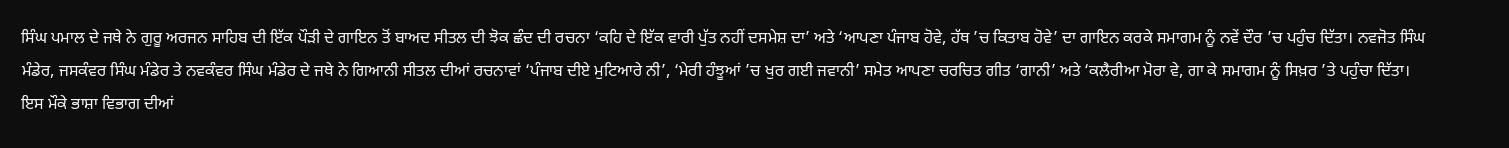ਸਿੰਘ ਪਮਾਲ ਦੇ ਜਥੇ ਨੇ ਗੁਰੂ ਅਰਜਨ ਸਾਹਿਬ ਦੀ ਇੱਕ ਪੌੜੀ ਦੇ ਗਾਇਨ ਤੋਂ ਬਾਅਦ ਸੀਤਲ ਦੀ ਝੋਕ ਛੰਦ ਦੀ ਰਚਨਾ ‘ਕਹਿ ਦੇ ਇੱਕ ਵਾਰੀ ਪੁੱਤ ਨਹੀਂ ਦਸਮੇਸ਼ ਦਾ’ ਅਤੇ ‘ਆਪਣਾ ਪੰਜਾਬ ਹੋਵੇ, ਹੱਥ ’ਚ ਕਿਤਾਬ ਹੋਵੇ’ ਦਾ ਗਾਇਨ ਕਰਕੇ ਸਮਾਗਮ ਨੂੰ ਨਵੇਂ ਦੌਰ ’ਚ ਪਹੁੰਚ ਦਿੱਤਾ। ਨਵਜੋਤ ਸਿੰਘ ਮੰਡੇਰ, ਜਸਕੰਵਰ ਸਿੰਘ ਮੰਡੇਰ ਤੇ ਨਵਕੰਵਰ ਸਿੰਘ ਮੰਡੇਰ ਦੇ ਜਥੇ ਨੇ ਗਿਆਨੀ ਸੀਤਲ ਦੀਆਂ ਰਚਨਾਵਾਂ ‘ਪੰਜਾਬ ਦੀਏ ਮੁਟਿਆਰੇ ਨੀ’, ‘ਮੇਰੀ ਹੰਝੂਆਂ ’ਚ ਖੁਰ ਗਈ ਜਵਾਨੀ’ ਸਮੇਤ ਆਪਣਾ ਚਰਚਿਤ ਗੀਤ ‘ਗਾਨੀ’ ਅਤੇ ‘ਕਲੈਰੀਆ ਮੋਰਾ ਵੇ, ਗਾ ਕੇ ਸਮਾਗਮ ਨੂੰ ਸਿਖ਼ਰ ’ਤੇ ਪਹੁੰਚਾ ਦਿੱਤਾ।
ਇਸ ਮੌਕੇ ਭਾਸ਼ਾ ਵਿਭਾਗ ਦੀਆਂ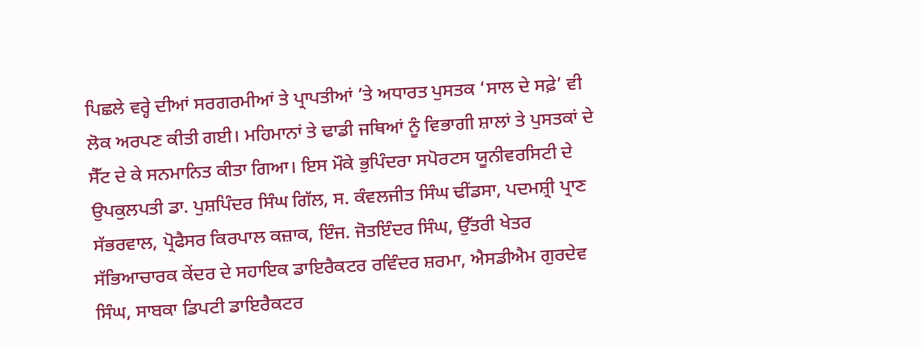ਪਿਛਲੇ ਵਰ੍ਹੇ ਦੀਆਂ ਸਰਗਰਮੀਆਂ ਤੇ ਪ੍ਰਾਪਤੀਆਂ ’ਤੇ ਅਧਾਰਤ ਪੁਸਤਕ ‘ਸਾਲ ਦੇ ਸਫ਼ੇ’ ਵੀ ਲੋਕ ਅਰਪਣ ਕੀਤੀ ਗਈ। ਮਹਿਮਾਨਾਂ ਤੇ ਢਾਡੀ ਜਥਿਆਂ ਨੂੰ ਵਿਭਾਗੀ ਸ਼ਾਲਾਂ ਤੇ ਪੁਸਤਕਾਂ ਦੇ ਸੈੱਟ ਦੇ ਕੇ ਸਨਮਾਨਿਤ ਕੀਤਾ ਗਿਆ। ਇਸ ਮੌਕੇ ਭੁਪਿੰਦਰਾ ਸਪੋਰਟਸ ਯੂਨੀਵਰਸਿਟੀ ਦੇ ਉਪਕੁਲਪਤੀ ਡਾ. ਪੁਸ਼ਪਿੰਦਰ ਸਿੰਘ ਗਿੱਲ, ਸ. ਕੰਵਲਜੀਤ ਸਿੰਘ ਢੀਂਡਸਾ, ਪਦਮਸ਼੍ਰੀ ਪ੍ਰਾਣ ਸੱਭਰਵਾਲ, ਪ੍ਰੋਫੈਸਰ ਕਿਰਪਾਲ ਕਜ਼ਾਕ, ਇੰਜ. ਜੋਤਇੰਦਰ ਸਿੰਘ, ਉੱਤਰੀ ਖੇਤਰ ਸੱਭਿਆਚਾਰਕ ਕੇਂਦਰ ਦੇ ਸਹਾਇਕ ਡਾਇਰੈਕਟਰ ਰਵਿੰਦਰ ਸ਼ਰਮਾ, ਐਸਡੀਐਮ ਗੁਰਦੇਵ ਸਿੰਘ, ਸਾਬਕਾ ਡਿਪਟੀ ਡਾਇਰੈਕਟਰ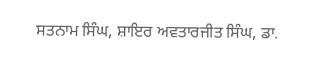ਸਤਨਾਮ ਸਿੰਘ, ਸ਼ਾਇਰ ਅਵਤਾਰਜੀਤ ਸਿੰਘ, ਡਾ.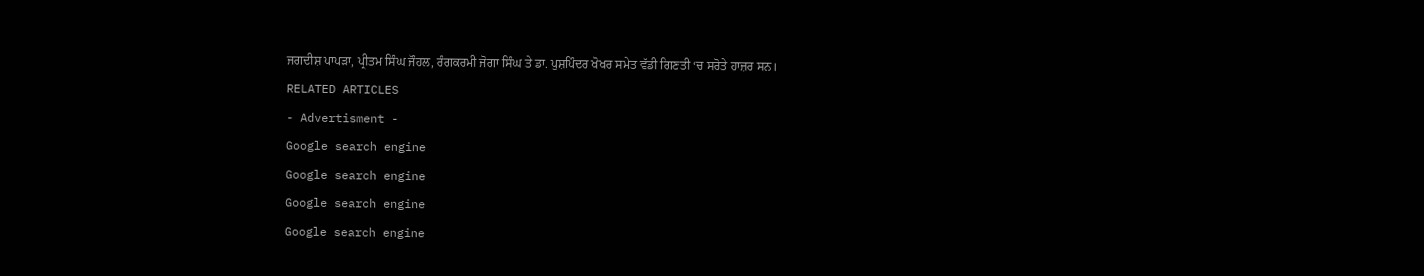ਜਗਦੀਸ਼ ਪਾਪੜਾ, ਪ੍ਰੀਤਮ ਸਿੰਘ ਜੌਹਲ, ਰੰਗਕਰਮੀ ਜੋਗਾ ਸਿੰਘ ਤੇ ਡਾ. ਪੁਸ਼ਪਿੰਦਰ ਖੋਖਰ ਸਮੇਤ ਵੱਡੀ ਗਿਣਤੀ ‘ਚ ਸਰੋਤੇ ਹਾਜ਼ਰ ਸਨ।
RELATED ARTICLES
- Advertisment -
Google search engine
Google search engine
Google search engine
Google search engine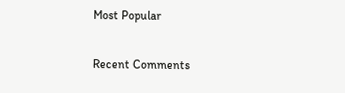Most Popular

Recent Comments